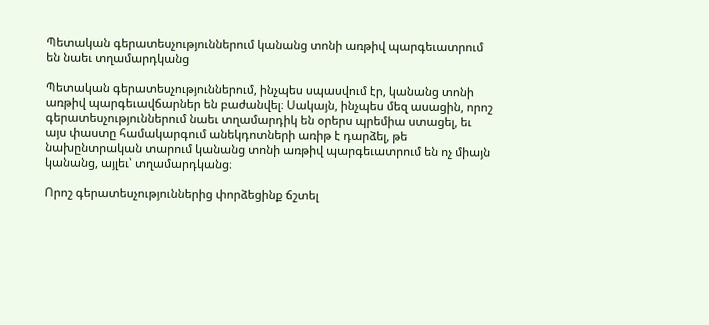Պետական գերատեսչություններում կանանց տոնի առթիվ պարգեւատրում են նաեւ տղամարդկանց

Պետական գերատեսչություններում, ինչպես սպասվում էր, կանանց տոնի առթիվ պարգեւավճարներ են բաժանվել։ Սակայն, ինչպես մեզ ասացին, որոշ գերատեսչություններում նաեւ տղամարդիկ են օրերս պրեմիա ստացել, եւ այս փաստը համակարգում անեկդոտների առիթ է դարձել, թե նախընտրական տարում կանանց տոնի առթիվ պարգեւատրում են ոչ միայն կանանց, այլեւ՝ տղամարդկանց։

Որոշ գերատեսչություններից փորձեցինք ճշտել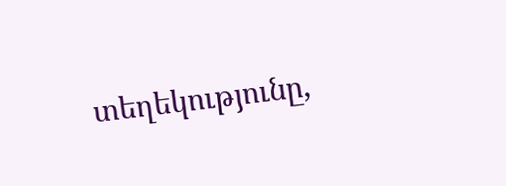տեղեկությունը,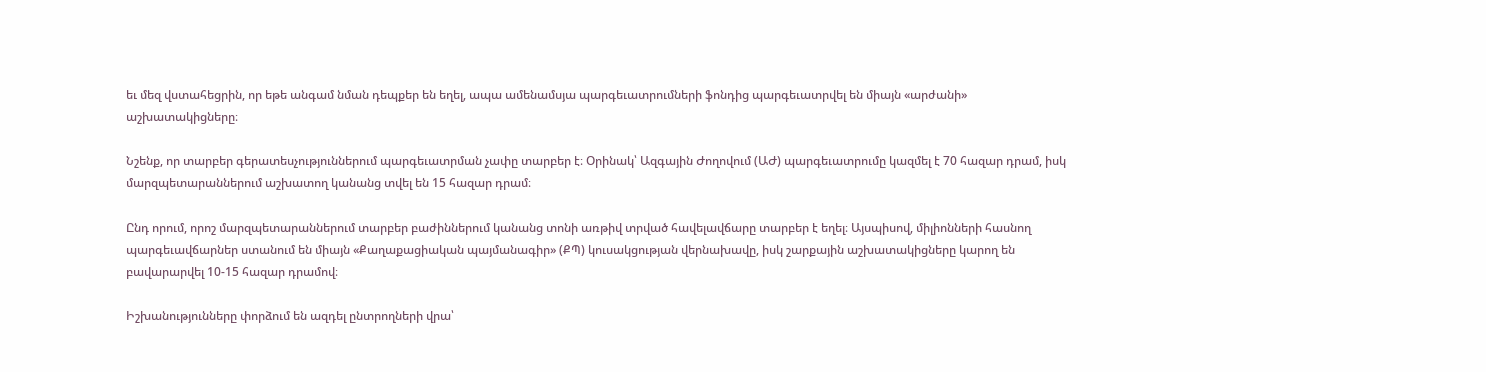եւ մեզ վստահեցրին, որ եթե անգամ նման դեպքեր են եղել, ապա ամենամսյա պարգեւատրումների ֆոնդից պարգեւատրվել են միայն «արժանի» աշխատակիցները։

Նշենք, որ տարբեր գերատեսչություններում պարգեւատրման չափը տարբեր է։ Օրինակ՝ Ազգային Ժողովում (ԱԺ) պարգեւատրումը կազմել է 70 հազար դրամ, իսկ մարզպետարաններում աշխատող կանանց տվել են 15 հազար դրամ։

Ընդ որում, որոշ մարզպետարաններում տարբեր բաժիններում կանանց տոնի առթիվ տրված հավելավճարը տարբեր է եղել։ Այսպիսով, միլիոնների հասնող պարգեւավճարներ ստանում են միայն «Քաղաքացիական պայմանագիր» (ՔՊ) կուսակցության վերնախավը, իսկ շարքային աշխատակիցները կարող են բավարարվել 10-15 հազար դրամով։

Իշխանությունները փորձում են ազդել ընտրողների վրա՝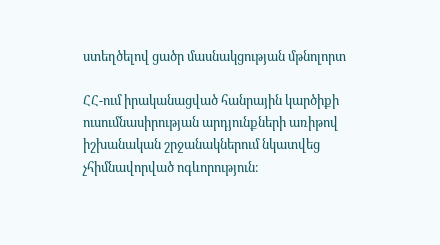ստեղծելով ցածր մասնակցության մթնոլորտ

ՀՀ-ում իրականացված հանրային կարծիքի ուսումնասիրության արդյունքների առիթով իշխանական շրջանակներում նկատվեց չհիմնավորված ոգևորություն։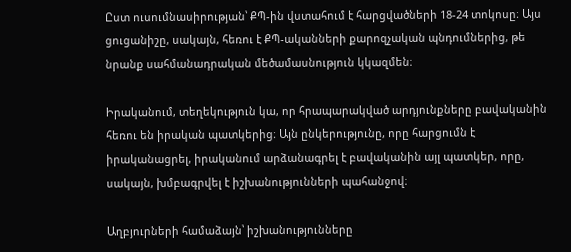Ըստ ուսումնասիրության՝ ՔՊ-ին վստահում է հարցվածների 18-24 տոկոսը։ Այս ցուցանիշը, սակայն, հեռու է ՔՊ-ականների քարոզչական պնդումներից, թե նրանք սահմանադրական մեծամասնություն կկազմեն։

Իրականում, տեղեկություն կա, որ հրապարակված արդյունքները բավականին հեռու են իրական պատկերից։ Այն ընկերությունը, որը հարցումն է իրականացրել, իրականում արձանագրել է բավականին այլ պատկեր, որը, սակայն, խմբագրվել է իշխանությունների պահանջով։

Աղբյուրների համաձայն՝ իշխանությունները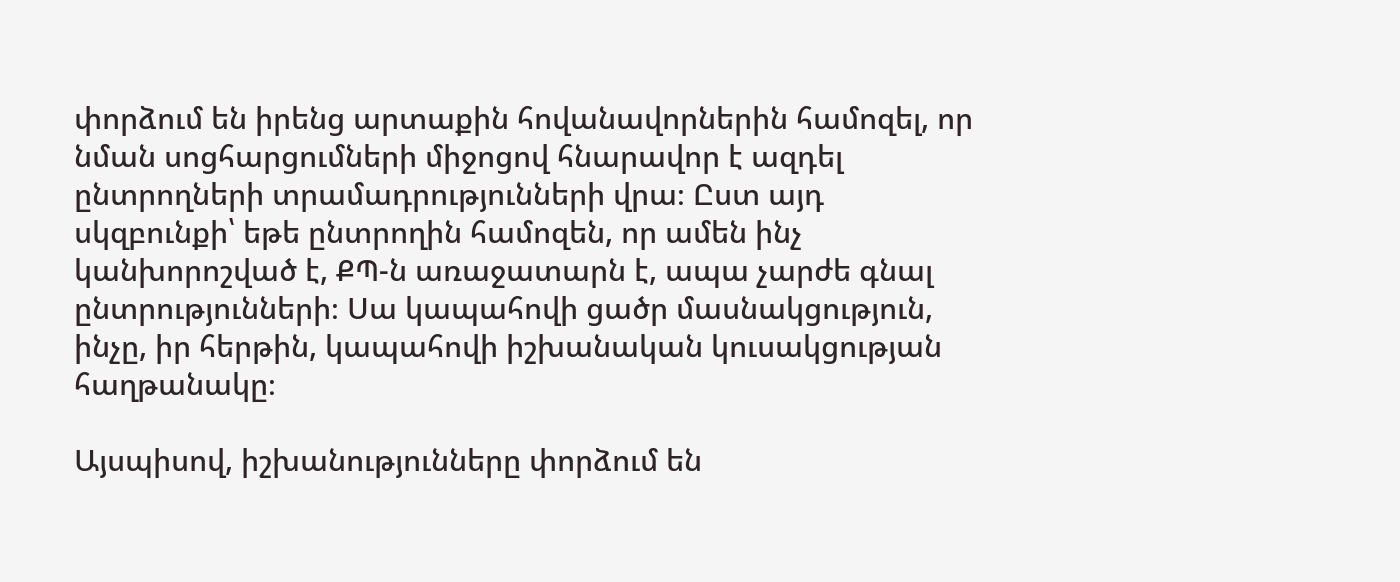փորձում են իրենց արտաքին հովանավորներին համոզել, որ նման սոցհարցումների միջոցով հնարավոր է ազդել ընտրողների տրամադրությունների վրա։ Ըստ այդ սկզբունքի՝ եթե ընտրողին համոզեն, որ ամեն ինչ կանխորոշված է, ՔՊ-ն առաջատարն է, ապա չարժե գնալ ընտրությունների։ Սա կապահովի ցածր մասնակցություն, ինչը, իր հերթին, կապահովի իշխանական կուսակցության հաղթանակը։

Այսպիսով, իշխանությունները փորձում են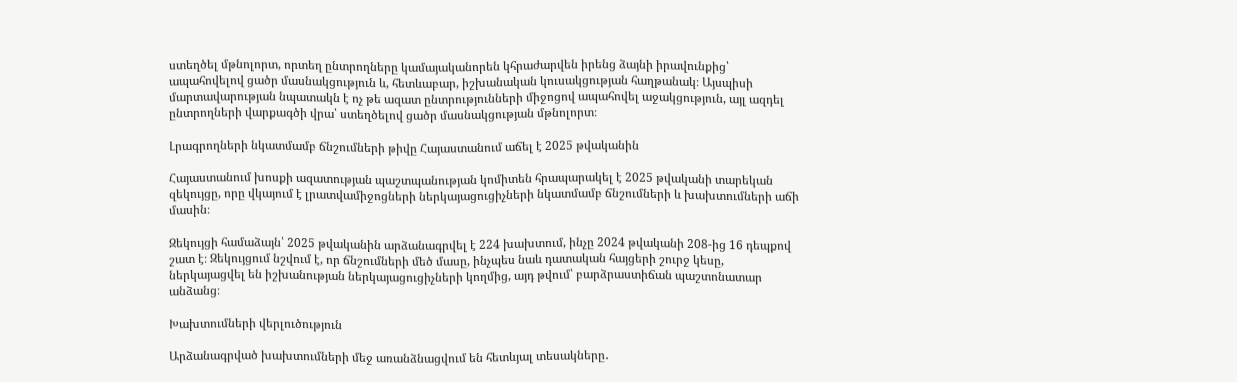ստեղծել մթնոլորտ, որտեղ ընտրողները կամայականորեն կհրաժարվեն իրենց ձայնի իրավունքից՝ ապահովելով ցածր մասնակցություն և, հետևաբար, իշխանական կուսակցության հաղթանակ։ Այսպիսի մարտավարության նպատակն է ոչ թե ազատ ընտրությունների միջոցով ապահովել աջակցություն, այլ ազդել ընտրողների վարքագծի վրա՝ ստեղծելով ցածր մասնակցության մթնոլորտ։

Լրագրողների նկատմամբ ճնշումների թիվը Հայաստանում աճել է 2025 թվականին

Հայաստանում խոսքի ազատության պաշտպանության կոմիտեն հրապարակել է 2025 թվականի տարեկան զեկույցը, որը վկայում է լրատվամիջոցների ներկայացուցիչների նկատմամբ ճնշումների և խախտումների աճի մասին։

Զեկույցի համաձայն՝ 2025 թվականին արձանագրվել է 224 խախտում, ինչը 2024 թվականի 208-ից 16 դեպքով շատ է։ Զեկույցում նշվում է, որ ճնշումների մեծ մասը, ինչպես նաև դատական հայցերի շուրջ կեսը, ներկայացվել են իշխանության ներկայացուցիչների կողմից, այդ թվում՝ բարձրաստիճան պաշտոնատար անձանց։

Խախտումների վերլուծություն

Արձանագրված խախտումների մեջ առանձնացվում են հետևյալ տեսակները․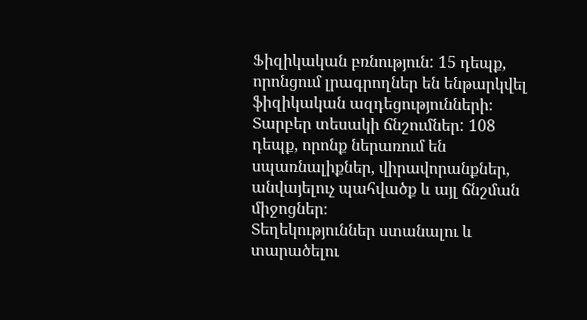Ֆիզիկական բռնություն: 15 դեպք, որոնցում լրագրողներ են ենթարկվել ֆիզիկական ազդեցությունների։
Տարբեր տեսակի ճնշումներ: 108 դեպք, որոնք ներառում են սպառնալիքներ, վիրավորանքներ, անվայելուչ պահվածք և այլ ճնշման միջոցներ։
Տեղեկություններ ստանալու և տարածելու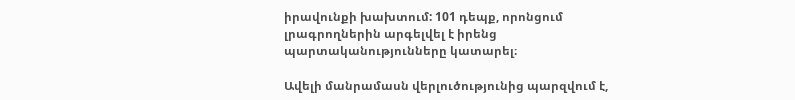իրավունքի խախտում: 101 դեպք, որոնցում լրագրողներին արգելվել է իրենց պարտականությունները կատարել։

Ավելի մանրամասն վերլուծությունից պարզվում է,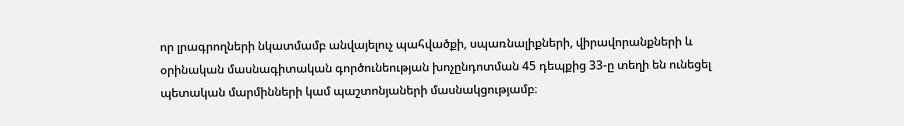որ լրագրողների նկատմամբ անվայելուչ պահվածքի, սպառնալիքների, վիրավորանքների և օրինական մասնագիտական գործունեության խոչընդոտման 45 դեպքից 33-ը տեղի են ունեցել պետական մարմինների կամ պաշտոնյաների մասնակցությամբ։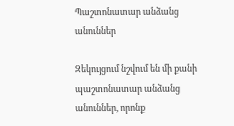Պաշտոնատար անձանց անուններ

Զեկույցում նշվում են մի քանի պաշտոնատար անձանց անուններ, որոնք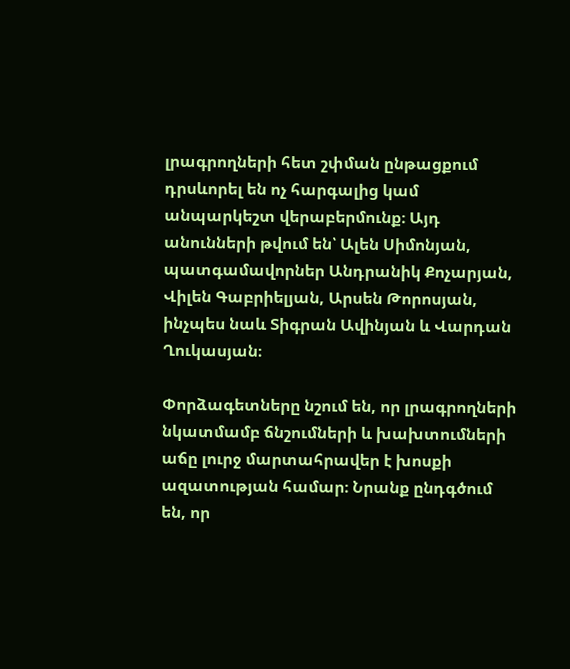լրագրողների հետ շփման ընթացքում դրսևորել են ոչ հարգալից կամ անպարկեշտ վերաբերմունք։ Այդ անունների թվում են՝ Ալեն Սիմոնյան, պատգամավորներ Անդրանիկ Քոչարյան, Վիլեն Գաբրիելյան, Արսեն Թորոսյան, ինչպես նաև Տիգրան Ավինյան և Վարդան Ղուկասյան։

Փորձագետները նշում են, որ լրագրողների նկատմամբ ճնշումների և խախտումների աճը լուրջ մարտահրավեր է խոսքի ազատության համար։ Նրանք ընդգծում են, որ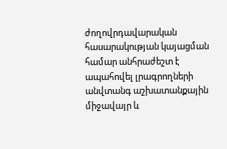ժողովրդավարական հասարակության կայացման համար անհրաժեշտ է ապահովել լրագրողների անվտանգ աշխատանքային միջավայր և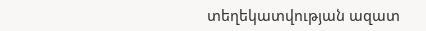տեղեկատվության ազատ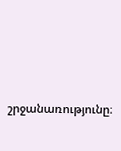շրջանառությունը։